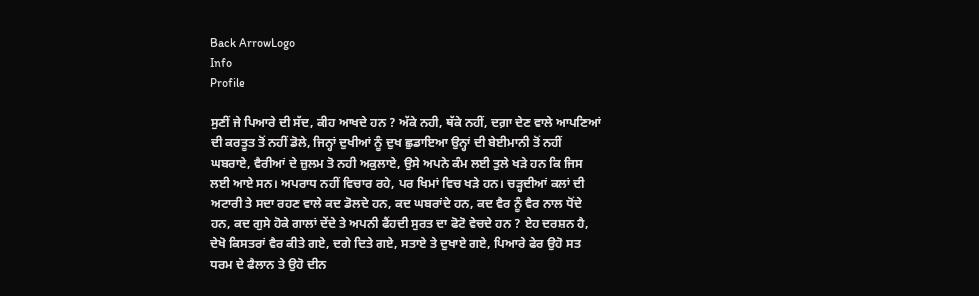Back ArrowLogo
Info
Profile

ਸੁਣੀਂ ਜੇ ਪਿਆਰੇ ਦੀ ਸੱਦ, ਕੀਹ ਆਖਦੇ ਹਨ ? ਅੱਕੇ ਨਹੀ, ਥੱਕੇ ਨਹੀਂ, ਦਗ਼ਾ ਦੇਣ ਵਾਲੇ ਆਪਣਿਆਂ ਦੀ ਕਰਤੂਤ ਤੋਂ ਨਹੀਂ ਡੋਲੇ, ਜਿਨ੍ਹਾਂ ਦੁਖੀਆਂ ਨੂੰ ਦੁਖ ਛੁਡਾਇਆ ਉਨ੍ਹਾਂ ਦੀ ਬੇਈਮਾਨੀ ਤੋਂ ਨਹੀਂ ਘਬਰਾਏ, ਵੈਰੀਆਂ ਦੇ ਜ਼ੁਲਮ ਤੋ ਨਹੀ ਅਕੁਲਾਏ, ਉਸੇ ਅਪਨੇ ਕੰਮ ਲਈ ਤੁਲੇ ਖੜੇ ਹਨ ਕਿ ਜਿਸ ਲਈ ਆਏ ਸਨ। ਅਪਰਾਧ ਨਹੀਂ ਵਿਚਾਰ ਰਹੇ, ਪਰ ਖਿਮਾਂ ਵਿਚ ਖੜੇ ਹਨ। ਚੜ੍ਹਦੀਆਂ ਕਲਾਂ ਦੀ ਅਟਾਰੀ ਤੇ ਸਦਾ ਰਹਣ ਵਾਲੇ ਕਦ ਡੋਲਦੇ ਹਨ, ਕਦ ਘਬਰਾਂਦੇ ਹਨ, ਕਦ ਵੈਰ ਨੂੰ ਵੈਰ ਨਾਲ ਧੋਂਦੇ ਹਨ, ਕਦ ਗੁਸੇ ਹੋਕੇ ਗਾਲਾਂ ਦੇਂਦੇ ਤੇ ਅਪਨੀ ਫੈਂਹਦੀ ਸੁਰਤ ਦਾ ਫੋਟੋ ਵੇਚਦੇ ਹਨ ? ਏਹ ਦਰਸ਼ਨ ਹੈ, ਦੇਖੋ ਕਿਸਤਰਾਂ ਵੈਰ ਕੀਤੇ ਗਏ, ਦਗੇ ਦਿਤੇ ਗਏ, ਸਤਾਏ ਤੇ ਦੁਖਾਏ ਗਏ, ਪਿਆਰੇ ਫੇਰ ਉਹੋ ਸਤ ਧਰਮ ਦੇ ਫੈਲਾਨ ਤੇ ਉਹੋ ਦੀਨ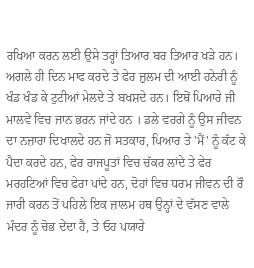ਰਖਿਆ ਕਰਨ ਲਈ ਉਸੇ ਤਰ੍ਹਾਂ ਤਿਆਰ ਬਰ ਤਿਆਰ ਖੜੇ ਹਨ। ਅਗਲੇ ਹੀ ਦਿਨ ਮਾਫ ਕਰਦੇ ਤੇ ਫੇਰ ਜ਼ੁਲਮ ਦੀ ਆਈ ਹਨੇਰੀ ਨੂੰ ਖੰਡ ਖੰਡ ਕੇ ਟੁਟੀਆਂ ਮੇਲਦੇ ਤੇ ਬਖਸ਼ਦੇ ਹਨ। ਇਥੋਂ ਪਿਆਰੇ ਜੀ ਮਾਲਵੇ ਵਿਚ ਜਾਨ ਭਰਨ ਜਾਂਦੇ ਹਨ । ਡਲੇ ਵਰਗੇ ਨੂੰ ਉਸ ਜੀਵਨ ਦਾ ਨਜ਼ਾਰਾ ਦਿਖਾਲਦੇ ਹਨ ਜੋ ਸਤਕਾਰ, ਪਿਆਰ ਤੇ 'ਮੈਂ' ਨੂੰ ਕੱਟ ਕੇ ਪੈਦਾ ਕਰਦੇ ਹਨ, ਫੇਰ ਰਾਜਪੂਤਾਂ ਵਿਚ ਚੱਕਰ ਲਾਂਦੇ ਤੇ ਫੇਰ ਮਰਹਟਿਆਂ ਵਿਚ ਫੇਰਾ ਪਾਂਦੇ ਹਨ, ਦੋਹਾਂ ਵਿਚ ਧਰਮ ਜੀਵਨ ਦੀ ਰੌ ਜਾਰੀ ਕਰਨ ਤੋਂ ਪਹਿਲੇ ਇਕ ਜ਼ਾਲਮ ਹਥ ਉਨ੍ਹਾਂ ਦੇ ਵੱਸਣ ਵਾਲੇ ਮੰਦਰ ਨੂੰ ਚੋਭ ਦੇਂਦਾ ਹੈ, ਤੇ ਓਹ ਪਯਾਰੇ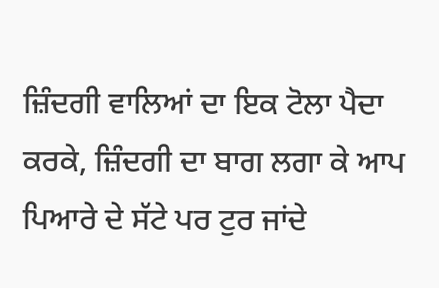ਜ਼ਿੰਦਗੀ ਵਾਲਿਆਂ ਦਾ ਇਕ ਟੋਲਾ ਪੈਦਾ ਕਰਕੇ, ਜ਼ਿੰਦਗੀ ਦਾ ਬਾਗ ਲਗਾ ਕੇ ਆਪ ਪਿਆਰੇ ਦੇ ਸੱਟੇ ਪਰ ਟੁਰ ਜਾਂਦੇ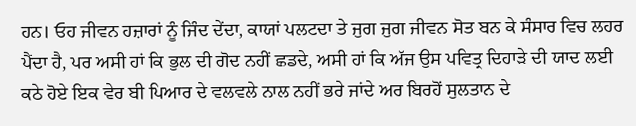ਹਨ। ਓਹ ਜੀਵਨ ਹਜ਼ਾਰਾਂ ਨੂੰ ਜਿੰਦ ਦੇਂਦਾ, ਕਾਯਾਂ ਪਲਟਦਾ ਤੇ ਜੁਗ ਜੁਗ ਜੀਵਨ ਸੋਤ ਬਨ ਕੇ ਸੰਸਾਰ ਵਿਚ ਲਹਰ ਪੈਂਦਾ ਹੈ, ਪਰ ਅਸੀ ਹਾਂ ਕਿ ਭੁਲ ਦੀ ਗੋਦ ਨਹੀਂ ਛਡਦੇ, ਅਸੀ ਹਾਂ ਕਿ ਅੱਜ ਉਸ ਪਵਿਤ੍ਰ ਦਿਹਾੜੇ ਦੀ ਯਾਦ ਲਈ ਕਠੇ ਹੋਏ ਇਕ ਵੇਰ ਬੀ ਪਿਆਰ ਦੇ ਵਲਵਲੇ ਨਾਲ ਨਹੀਂ ਭਰੇ ਜਾਂਦੇ ਅਰ ਬਿਰਹੋਂ ਸੁਲਤਾਨ ਦੇ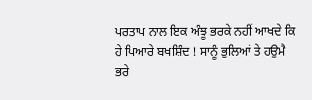ਪਰਤਾਪ ਨਾਲ ਇਕ ਅੰਝੂ ਭਰਕੇ ਨਹੀਂ ਆਖਦੇ ਕਿ ਹੇ ਪਿਆਰੇ ਬਖਸ਼ਿੰਦ ! ਸਾਨੂੰ ਭੁਲਿਆਂ ਤੇ ਹਉਮੈ ਭਰੇ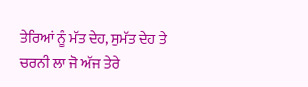ਤੇਰਿਆਂ ਨੂੰ ਮੱਤ ਦੇਹ, ਸੁਮੱਤ ਦੇਹ ਤੇ ਚਰਨੀ ਲਾ ਜੋ ਅੱਜ ਤੇਰੇ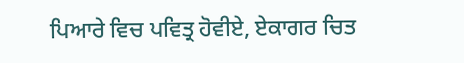ਪਿਆਰੇ ਵਿਚ ਪਵਿਤ੍ਰ ਹੋਵੀਏ, ਏਕਾਗਰ ਚਿਤ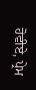ਹੋਵੀਏ, ਪ੍ਰੇਮ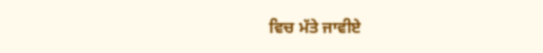ਵਿਚ ਮੱਤੇ ਜਾਵੀਏ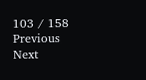103 / 158
Previous
Next